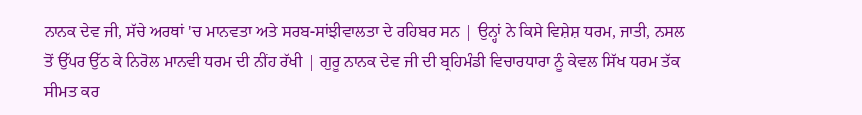ਨਾਨਕ ਦੇਵ ਜੀ, ਸੱਚੇ ਅਰਥਾਂ 'ਚ ਮਾਨਵਤਾ ਅਤੇ ਸਰਬ-ਸਾਂਝੀਵਾਲਤਾ ਦੇ ਰਹਿਬਰ ਸਨ | ਉਨ੍ਹਾਂ ਨੇ ਕਿਸੇ ਵਿਸ਼ੇਸ਼ ਧਰਮ, ਜਾਤੀ, ਨਸਲ ਤੋਂ ਉੱਪਰ ਉੱਠ ਕੇ ਨਿਰੋਲ ਮਾਨਵੀ ਧਰਮ ਦੀ ਨੀਂਹ ਰੱਖੀ | ਗੁਰੂ ਨਾਨਕ ਦੇਵ ਜੀ ਦੀ ਬ੍ਰਹਿਮੰਡੀ ਵਿਚਾਰਧਾਰਾ ਨੂੰ ਕੇਵਲ ਸਿੱਖ ਧਰਮ ਤੱਕ ਸੀਮਤ ਕਰ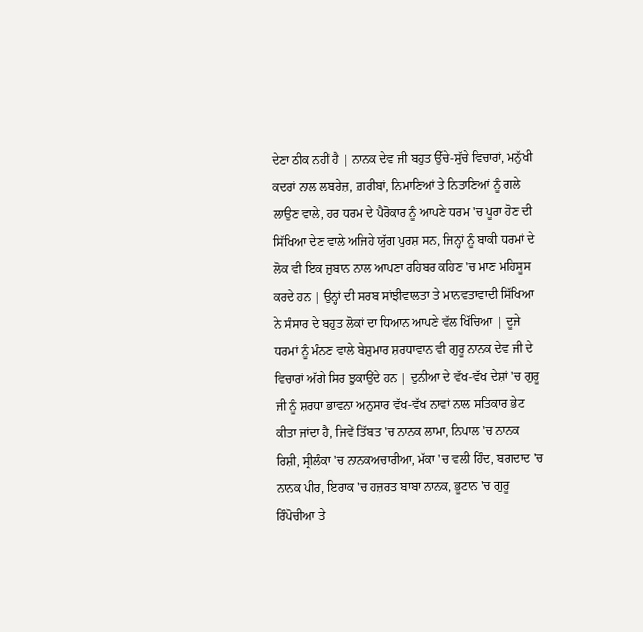ਦੇਣਾ ਠੀਕ ਨਹੀਂ ਹੈ | ਨਾਨਕ ਦੇਵ ਜੀ ਬਹੁਤ ਉੱਚੇ-ਸੁੱਚੇ ਵਿਚਾਰਾਂ, ਮਨੁੱਖੀ ਕਦਰਾਂ ਨਾਲ ਲਬਰੇਜ਼, ਗ਼ਰੀਬਾਂ, ਨਿਮਾਣਿਆਂ ਤੇ ਨਿਤਾਣਿਆਂ ਨੂੰ ਗਲੇ ਲਾਉਣ ਵਾਲੇ, ਹਰ ਧਰਮ ਦੇ ਪੈਰੋਕਾਰ ਨੂੰ ਆਪਣੇ ਧਰਮ 'ਚ ਪੂਰਾ ਹੋਣ ਦੀ ਸਿੱਖਿਆ ਦੇਣ ਵਾਲੇ ਅਜਿਹੇ ਯੁੱਗ ਪੁਰਸ਼ ਸਨ, ਜਿਨ੍ਹਾਂ ਨੂੰ ਬਾਕੀ ਧਰਮਾਂ ਦੇ ਲੋਕ ਵੀ ਇਕ ਜ਼ੁਬਾਨ ਨਾਲ ਆਪਣਾ ਰਹਿਬਰ ਕਹਿਣ 'ਚ ਮਾਣ ਮਹਿਸੂਸ ਕਰਦੇ ਹਨ | ਉਨ੍ਹਾਂ ਦੀ ਸਰਬ ਸਾਂਝੀਵਾਲਤਾ ਤੇ ਮਾਨਵਤਾਵਾਦੀ ਸਿੱਖਿਆ ਨੇ ਸੰਸਾਰ ਦੇ ਬਹੁਤ ਲੋਕਾਂ ਦਾ ਧਿਆਨ ਆਪਣੇ ਵੱਲ ਖਿੱਚਿਆ | ਦੂਜੇ ਧਰਮਾਂ ਨੂੰ ਮੰਨਣ ਵਾਲੇ ਬੇਸ਼ੁਮਾਰ ਸ਼ਰਧਾਵਾਨ ਵੀ ਗੁਰੂ ਨਾਨਕ ਦੇਵ ਜੀ ਦੇ ਵਿਚਾਰਾਂ ਅੱਗੇ ਸਿਰ ਝੁਕਾਉਂਦੇ ਹਨ | ਦੁਨੀਆ ਦੇ ਵੱਖ-ਵੱਖ ਦੇਸ਼ਾਂ 'ਚ ਗੁਰੂ ਜੀ ਨੂੰ ਸ਼ਰਧਾ ਭਾਵਨਾ ਅਨੁਸਾਰ ਵੱਖ-ਵੱਖ ਨਾਵਾਂ ਨਾਲ ਸਤਿਕਾਰ ਭੇਟ ਕੀਤਾ ਜਾਂਦਾ ਹੈ, ਜਿਵੇਂ ਤਿੱਬਤ 'ਚ ਨਾਨਕ ਲਾਮਾ, ਨਿਪਾਲ 'ਚ ਨਾਨਕ ਰਿਸ਼ੀ, ਸ੍ਰੀਲੰਕਾ 'ਚ ਨਾਨਕਅਚਾਰੀਆ, ਮੱਕਾ 'ਚ ਵਲੀ ਹਿੰਦ, ਬਗਦਾਦ 'ਚ ਨਾਨਕ ਪੀਰ, ਇਰਾਕ 'ਚ ਹਜ਼ਰਤ ਬਾਬਾ ਨਾਨਕ, ਭੂਟਾਨ 'ਚ ਗੁਰੂ ਰਿੰਪੋਚੀਆ ਤੇ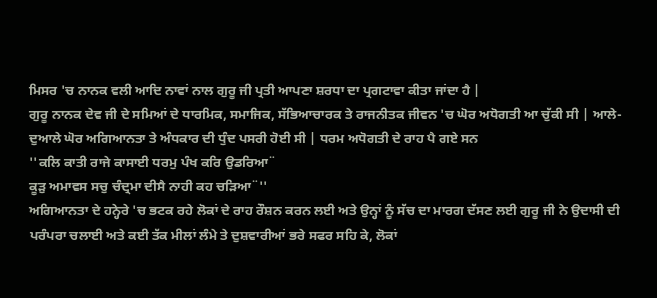ਮਿਸਰ 'ਚ ਨਾਨਕ ਵਲੀ ਆਦਿ ਨਾਵਾਂ ਨਾਲ ਗੁਰੂ ਜੀ ਪ੍ਰਤੀ ਆਪਣਾ ਸ਼ਰਧਾ ਦਾ ਪ੍ਰਗਟਾਵਾ ਕੀਤਾ ਜਾਂਦਾ ਹੈ |
ਗੁਰੂ ਨਾਨਕ ਦੇਵ ਜੀ ਦੇ ਸਮਿਆਂ ਦੇ ਧਾਰਮਿਕ, ਸਮਾਜਿਕ, ਸੱਭਿਆਚਾਰਕ ਤੇ ਰਾਜਨੀਤਕ ਜੀਵਨ 'ਚ ਘੋਰ ਅਧੋਗਤੀ ਆ ਚੁੱਕੀ ਸੀ | ਆਲੇ-ਦੁਆਲੇ ਘੋਰ ਅਗਿਆਨਤਾ ਤੇ ਅੰਧਕਾਰ ਦੀ ਧੁੰਦ ਪਸਰੀ ਹੋਈ ਸੀ | ਧਰਮ ਅਧੋਗਤੀ ਦੇ ਰਾਹ ਪੈ ਗਏ ਸਨ
''ਕਲਿ ਕਾਤੀ ਰਾਜੇ ਕਾਸਾਈ ਧਰਮੁ ਪੰਖ ਕਰਿ ਉਡਰਿਆ¨
ਕੂੜੁ ਅਮਾਵਸ ਸਚੁ ਚੰਦ੍ਰਮਾ ਦੀਸੈ ਨਾਹੀ ਕਹ ਚੜਿਆ¨''
ਅਗਿਆਨਤਾ ਦੇ ਹਨ੍ਹੇਰੇ 'ਚ ਭਟਕ ਰਹੇ ਲੋਕਾਂ ਦੇ ਰਾਹ ਰੌਸ਼ਨ ਕਰਨ ਲਈ ਅਤੇ ਉਨ੍ਹਾਂ ਨੂੰ ਸੱਚ ਦਾ ਮਾਰਗ ਦੱਸਣ ਲਈ ਗੁਰੂ ਜੀ ਨੇ ਉਦਾਸੀ ਦੀ ਪਰੰਪਰਾ ਚਲਾਈ ਅਤੇ ਕਈ ਤੱਕ ਮੀਲਾਂ ਲੰਮੇ ਤੇ ਦੁਸ਼ਵਾਰੀਆਂ ਭਰੇ ਸਫਰ ਸਹਿ ਕੇ, ਲੋਕਾਂ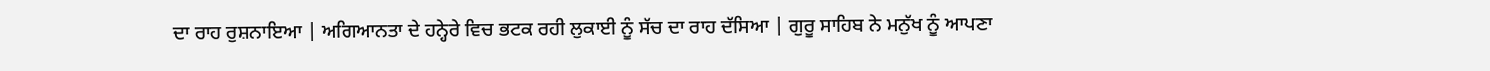ਦਾ ਰਾਹ ਰੁਸ਼ਨਾਇਆ | ਅਗਿਆਨਤਾ ਦੇ ਹਨ੍ਹੇਰੇ ਵਿਚ ਭਟਕ ਰਹੀ ਲੁਕਾਈ ਨੂੰ ਸੱਚ ਦਾ ਰਾਹ ਦੱਸਿਆ | ਗੁਰੂ ਸਾਹਿਬ ਨੇ ਮਨੁੱਖ ਨੂੰ ਆਪਣਾ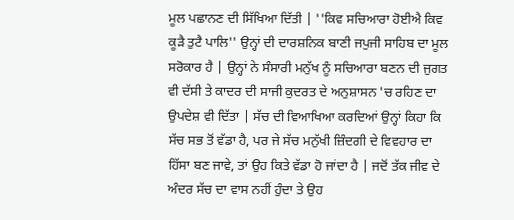ਮੂਲ ਪਛਾਨਣ ਦੀ ਸਿੱਖਿਆ ਦਿੱਤੀ | ''ਕਿਵ ਸਚਿਆਰਾ ਹੋਈਐ ਕਿਵ ਕੂੜੈ ਤੁਟੈ ਪਾਲਿ'' ਉਨ੍ਹਾਂ ਦੀ ਦਾਰਸ਼ਨਿਕ ਬਾਣੀ ਜਪੁਜੀ ਸਾਹਿਬ ਦਾ ਮੂਲ ਸਰੋਕਾਰ ਹੈ | ਉਨ੍ਹਾਂ ਨੇ ਸੰਸਾਰੀ ਮਨੁੱਖ ਨੂੰ ਸਚਿਆਰਾ ਬਣਨ ਦੀ ਜੁਗਤ ਵੀ ਦੱਸੀ ਤੇ ਕਾਦਰ ਦੀ ਸਾਜੀ ਕੁਦਰਤ ਦੇ ਅਨੁਸ਼ਾਸਨ 'ਚ ਰਹਿਣ ਦਾ ਉਪਦੇਸ਼ ਵੀ ਦਿੱਤਾ | ਸੱਚ ਦੀ ਵਿਆਖਿਆ ਕਰਦਿਆਂ ਉਨ੍ਹਾਂ ਕਿਹਾ ਕਿ ਸੱਚ ਸਭ ਤੋਂ ਵੱਡਾ ਹੈ, ਪਰ ਜੇ ਸੱਚ ਮਨੁੱਖੀ ਜ਼ਿੰਦਗੀ ਦੇ ਵਿਵਹਾਰ ਦਾ ਹਿੱਸਾ ਬਣ ਜਾਵੇ, ਤਾਂ ਉਹ ਕਿਤੇ ਵੱਡਾ ਹੋ ਜਾਂਦਾ ਹੈ | ਜਦੋਂ ਤੱਕ ਜੀਵ ਦੇ ਅੰਦਰ ਸੱਚ ਦਾ ਵਾਸ ਨਹੀਂ ਹੁੰਦਾ ਤੇ ਉਹ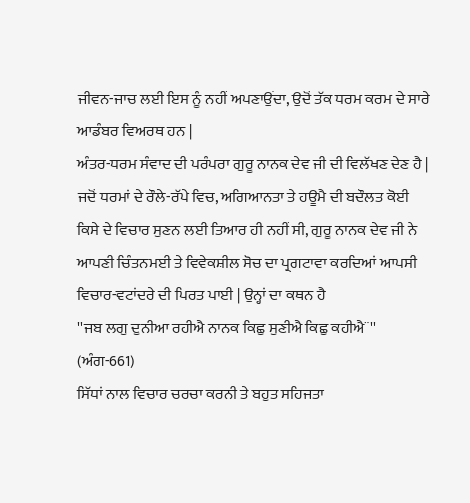ਜੀਵਨ-ਜਾਚ ਲਈ ਇਸ ਨੂੰ ਨਹੀਂ ਅਪਣਾਉਂਦਾ, ਉਦੋਂ ਤੱਕ ਧਰਮ ਕਰਮ ਦੇ ਸਾਰੇ ਆਡੰਬਰ ਵਿਅਰਥ ਹਨ |
ਅੰਤਰ-ਧਰਮ ਸੰਵਾਦ ਦੀ ਪਰੰਪਰਾ ਗੁਰੂ ਨਾਨਕ ਦੇਵ ਜੀ ਦੀ ਵਿਲੱਖਣ ਦੇਣ ਹੈ | ਜਦੋਂ ਧਰਮਾਂ ਦੇ ਰੌਲੇ-ਰੱਪੇ ਵਿਚ, ਅਗਿਆਨਤਾ ਤੇ ਹਊਮੈ ਦੀ ਬਦੌਲਤ ਕੋਈ ਕਿਸੇ ਦੇ ਵਿਚਾਰ ਸੁਣਨ ਲਈ ਤਿਆਰ ਹੀ ਨਹੀਂ ਸੀ, ਗੁਰੂ ਨਾਨਕ ਦੇਵ ਜੀ ਨੇ ਆਪਣੀ ਚਿੰਤਨਮਈ ਤੇ ਵਿਵੇਕਸ਼ੀਲ ਸੋਚ ਦਾ ਪ੍ਰਗਟਾਵਾ ਕਰਦਿਆਂ ਆਪਸੀ ਵਿਚਾਰ-ਵਟਾਂਦਰੇ ਦੀ ਪਿਰਤ ਪਾਈ | ਉਨ੍ਹਾਂ ਦਾ ਕਥਨ ਹੈ
''ਜਬ ਲਗੁ ਦੁਨੀਆ ਰਹੀਐ ਨਾਨਕ ਕਿਛੁ ਸੁਣੀਐ ਕਿਛੁ ਕਹੀਐ¨'' (ਅੰਗ-661)
ਸਿੱਧਾਂ ਨਾਲ ਵਿਚਾਰ ਚਰਚਾ ਕਰਨੀ ਤੇ ਬਹੁਤ ਸਹਿਜਤਾ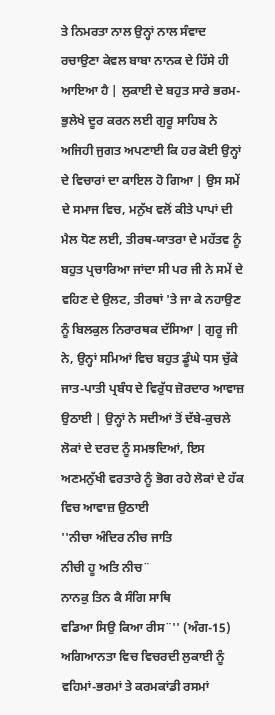ਤੇ ਨਿਮਰਤਾ ਨਾਲ ਉਨ੍ਹਾਂ ਨਾਲ ਸੰਵਾਦ ਰਚਾਉਣਾ ਕੇਵਲ ਬਾਬਾ ਨਾਨਕ ਦੇ ਹਿੱਸੇ ਹੀ ਆਇਆ ਹੈ | ਲੁਕਾਈ ਦੇ ਬਹੁਤ ਸਾਰੇ ਭਰਮ-ਭੁਲੇਖੇ ਦੂਰ ਕਰਨ ਲਈ ਗੁਰੂ ਸਾਹਿਬ ਨੇ ਅਜਿਹੀ ਜੁਗਤ ਅਪਣਾਈ ਕਿ ਹਰ ਕੋਈ ਉਨ੍ਹਾਂ ਦੇ ਵਿਚਾਰਾਂ ਦਾ ਕਾਇਲ ਹੋ ਗਿਆ | ਉਸ ਸਮੇਂ ਦੇ ਸਮਾਜ ਵਿਚ, ਮਨੁੱਖ ਵਲੋਂ ਕੀਤੇ ਪਾਪਾਂ ਦੀ ਮੈਲ ਧੋਣ ਲਈ, ਤੀਰਥ-ਯਾਤਰਾ ਦੇ ਮਹੱਤਵ ਨੂੰ ਬਹੁਤ ਪ੍ਰਚਾਰਿਆ ਜਾਂਦਾ ਸੀ ਪਰ ਜੀ ਨੇ ਸਮੇਂ ਦੇ ਵਹਿਣ ਦੇ ਉਲਟ, ਤੀਰਥਾਂ 'ਤੇ ਜਾ ਕੇ ਨਹਾਉਣ ਨੂੰ ਬਿਲਕੁਲ ਨਿਰਾਰਥਕ ਦੱਸਿਆ | ਗੁਰੂ ਜੀ ਨੇ, ਉਨ੍ਹਾਂ ਸਮਿਆਂ ਵਿਚ ਬਹੁਤ ਡੂੰਘੇ ਧਸ ਚੁੱਕੇ ਜਾਤ-ਪਾਤੀ ਪ੍ਰਬੰਧ ਦੇ ਵਿਰੁੱਧ ਜ਼ੋਰਦਾਰ ਆਵਾਜ਼ ਉਠਾਈ | ਉਨ੍ਹਾਂ ਨੇ ਸਦੀਆਂ ਤੋਂ ਦੱਬੇ-ਕੁਚਲੇ ਲੋਕਾਂ ਦੇ ਦਰਦ ਨੂੰ ਸਮਝਦਿਆਂ, ਇਸ ਅਣਮਨੁੱਖੀ ਵਰਤਾਰੇ ਨੂੰ ਭੋਗ ਰਹੇ ਲੋਕਾਂ ਦੇ ਹੱਕ ਵਿਚ ਆਵਾਜ਼ ਉਠਾਈ
''ਨੀਚਾ ਅੰਦਿਰ ਨੀਚ ਜਾਤਿ
ਨੀਚੀ ਹੂ ਅਤਿ ਨੀਚ¨
ਨਾਨਕੁ ਤਿਨ ਕੈ ਸੰਗਿ ਸਾਥਿ
ਵਡਿਆ ਸਿਉ ਕਿਆ ਰੀਸ¨'' (ਅੰਗ-15)
ਅਗਿਆਨਤਾ ਵਿਚ ਵਿਚਰਦੀ ਲੁਕਾਈ ਨੂੰ ਵਹਿਮਾਂ-ਭਰਮਾਂ ਤੇ ਕਰਮਕਾਂਡੀ ਰਸਮਾਂ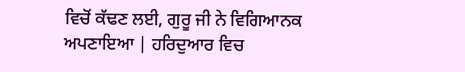ਵਿਚੋਂ ਕੱਢਣ ਲਈ, ਗੁਰੂ ਜੀ ਨੇ ਵਿਗਿਆਨਕ ਅਪਣਾਇਆ | ਹਰਿਦੁਆਰ ਵਿਚ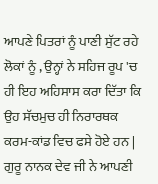ਆਪਣੇ ਪਿਤਰਾਂ ਨੂੰ ਪਾਣੀ ਸੁੱਟ ਰਹੇ ਲੋਕਾਂ ਨੂੰ , ਉਨ੍ਹਾਂ ਨੇ ਸਹਿਜ ਰੂਪ 'ਚ ਹੀ ਇਹ ਅਹਿਸਾਸ ਕਰਾ ਦਿੱਤਾ ਕਿ ਉਹ ਸੱਚਮੁਚ ਹੀ ਨਿਰਾਰਥਕ ਕਰਮ-ਕਾਂਡ ਵਿਚ ਫਸੇ ਹੋਏ ਹਨ |
ਗੁਰੂ ਨਾਨਕ ਦੇਵ ਜੀ ਨੇ ਆਪਣੀ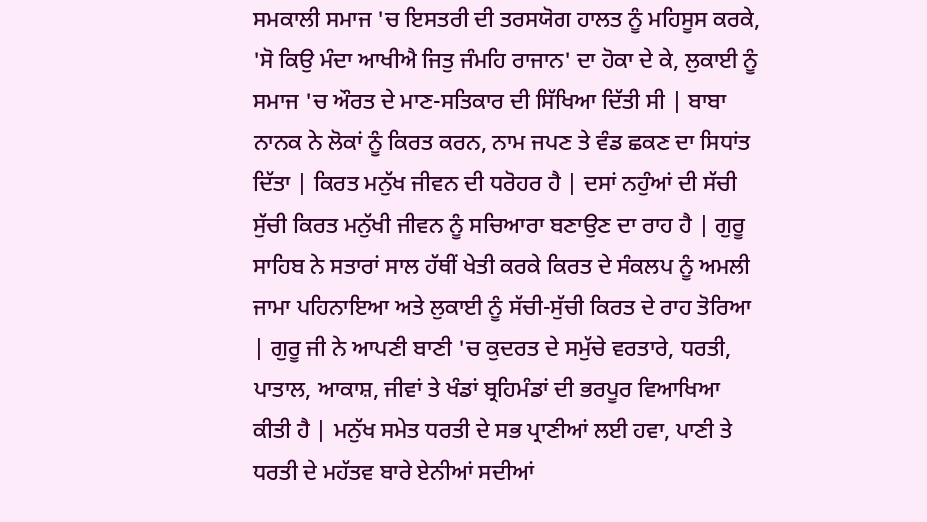ਸਮਕਾਲੀ ਸਮਾਜ 'ਚ ਇਸਤਰੀ ਦੀ ਤਰਸਯੋਗ ਹਾਲਤ ਨੂੰ ਮਹਿਸੂਸ ਕਰਕੇ, 'ਸੋ ਕਿਉ ਮੰਦਾ ਆਖੀਐ ਜਿਤੁ ਜੰਮਹਿ ਰਾਜਾਨ' ਦਾ ਹੋਕਾ ਦੇ ਕੇ, ਲੁਕਾਈ ਨੂੰ ਸਮਾਜ 'ਚ ਔਰਤ ਦੇ ਮਾਣ-ਸਤਿਕਾਰ ਦੀ ਸਿੱਖਿਆ ਦਿੱਤੀ ਸੀ | ਬਾਬਾ ਨਾਨਕ ਨੇ ਲੋਕਾਂ ਨੂੰ ਕਿਰਤ ਕਰਨ, ਨਾਮ ਜਪਣ ਤੇ ਵੰਡ ਛਕਣ ਦਾ ਸਿਧਾਂਤ ਦਿੱਤਾ | ਕਿਰਤ ਮਨੁੱਖ ਜੀਵਨ ਦੀ ਧਰੋਹਰ ਹੈ | ਦਸਾਂ ਨਹੁੰਆਂ ਦੀ ਸੱਚੀ ਸੁੱਚੀ ਕਿਰਤ ਮਨੁੱਖੀ ਜੀਵਨ ਨੂੰ ਸਚਿਆਰਾ ਬਣਾਉਣ ਦਾ ਰਾਹ ਹੈ | ਗੁਰੂ ਸਾਹਿਬ ਨੇ ਸਤਾਰਾਂ ਸਾਲ ਹੱਥੀਂ ਖੇਤੀ ਕਰਕੇ ਕਿਰਤ ਦੇ ਸੰਕਲਪ ਨੂੰ ਅਮਲੀ ਜਾਮਾ ਪਹਿਨਾਇਆ ਅਤੇ ਲੁਕਾਈ ਨੂੰ ਸੱਚੀ-ਸੁੱਚੀ ਕਿਰਤ ਦੇ ਰਾਹ ਤੋਰਿਆ | ਗੁਰੂ ਜੀ ਨੇ ਆਪਣੀ ਬਾਣੀ 'ਚ ਕੁਦਰਤ ਦੇ ਸਮੁੱਚੇ ਵਰਤਾਰੇ, ਧਰਤੀ, ਪਾਤਾਲ, ਆਕਾਸ਼, ਜੀਵਾਂ ਤੇ ਖੰਡਾਂ ਬ੍ਰਹਿਮੰਡਾਂ ਦੀ ਭਰਪੂਰ ਵਿਆਖਿਆ ਕੀਤੀ ਹੈ | ਮਨੁੱਖ ਸਮੇਤ ਧਰਤੀ ਦੇ ਸਭ ਪ੍ਰਾਣੀਆਂ ਲਈ ਹਵਾ, ਪਾਣੀ ਤੇ ਧਰਤੀ ਦੇ ਮਹੱਤਵ ਬਾਰੇ ਏਨੀਆਂ ਸਦੀਆਂ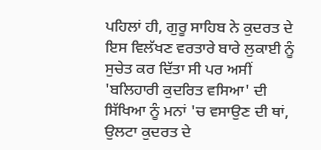ਪਹਿਲਾਂ ਹੀ, ਗੁਰੂ ਸਾਹਿਬ ਨੇ ਕੁਦਰਤ ਦੇ ਇਸ ਵਿਲੱਖਣ ਵਰਤਾਰੇ ਬਾਰੇ ਲੁਕਾਈ ਨੂੰ ਸੁਚੇਤ ਕਰ ਦਿੱਤਾ ਸੀ ਪਰ ਅਸੀਂ 'ਬਲਿਹਾਰੀ ਕੁਦਰਿਤ ਵਸਿਆ' ਦੀ ਸਿੱਖਿਆ ਨੂੰ ਮਨਾਂ 'ਚ ਵਸਾਉਣ ਦੀ ਥਾਂ, ਉਲਟਾ ਕੁਦਰਤ ਦੇ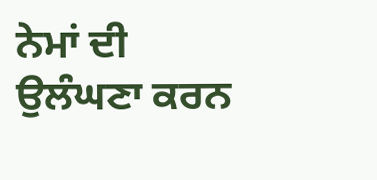ਨੇਮਾਂ ਦੀ ਉਲੰਘਣਾ ਕਰਨ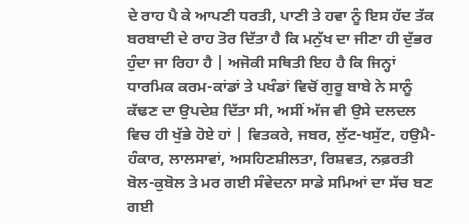ਦੇ ਰਾਹ ਪੈ ਕੇ ਆਪਣੀ ਧਰਤੀ, ਪਾਣੀ ਤੇ ਹਵਾ ਨੂੰ ਇਸ ਹੱਦ ਤੱਕ ਬਰਬਾਦੀ ਦੇ ਰਾਹ ਤੋਰ ਦਿੱਤਾ ਹੈ ਕਿ ਮਨੁੱਖ ਦਾ ਜੀਣਾ ਹੀ ਦੁੱਭਰ ਹੁੰਦਾ ਜਾ ਰਿਹਾ ਹੈ | ਅਜੋਕੀ ਸਥਿਤੀ ਇਹ ਹੈ ਕਿ ਜਿਨ੍ਹਾਂ ਧਾਰਮਿਕ ਕਰਮ-ਕਾਂਡਾਂ ਤੇ ਪਖੰਡਾਂ ਵਿਚੋਂ ਗੁਰੂ ਬਾਬੇ ਨੇ ਸਾਨੂੰ ਕੱਢਣ ਦਾ ਉਪਦੇਸ਼ ਦਿੱਤਾ ਸੀ, ਅਸੀਂ ਅੱਜ ਵੀ ਉਸੇ ਦਲਦਲ ਵਿਚ ਹੀ ਖੁੱਭੇ ਹੋਏ ਹਾਂ | ਵਿਤਕਰੇ, ਜਬਰ, ਲੁੱਟ-ਖਸੁੱਟ, ਹਉਮੈ-ਹੰਕਾਰ, ਲਾਲਸਾਵਾਂ, ਅਸਹਿਣਸ਼ੀਲਤਾ, ਰਿਸ਼ਵਤ, ਨਫ਼ਰਤੀ ਬੋਲ-ਕੁਬੋਲ ਤੇ ਮਰ ਗਈ ਸੰਵੇਦਨਾ ਸਾਡੇ ਸਮਿਆਂ ਦਾ ਸੱਚ ਬਣ ਗਈ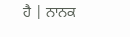ਹੈ | ਨਾਨਕ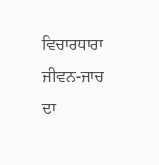ਵਿਚਾਰਧਾਰਾ ਜੀਵਨ-ਜਾਚ ਦਾ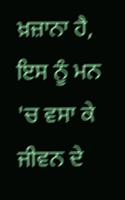ਖ਼ਜ਼ਾਨਾ ਹੈ, ਇਸ ਨੂੰ ਮਨ 'ਚ ਵਸਾ ਕੇ ਜੀਵਨ ਦੇ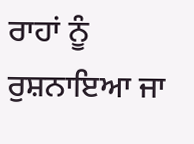ਰਾਹਾਂ ਨੂੰ ਰੁਸ਼ਨਾਇਆ ਜਾ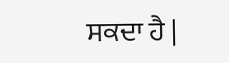ਸਕਦਾ ਹੈ |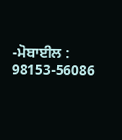-ਮੋਬਾਈਲ : 98153-56086